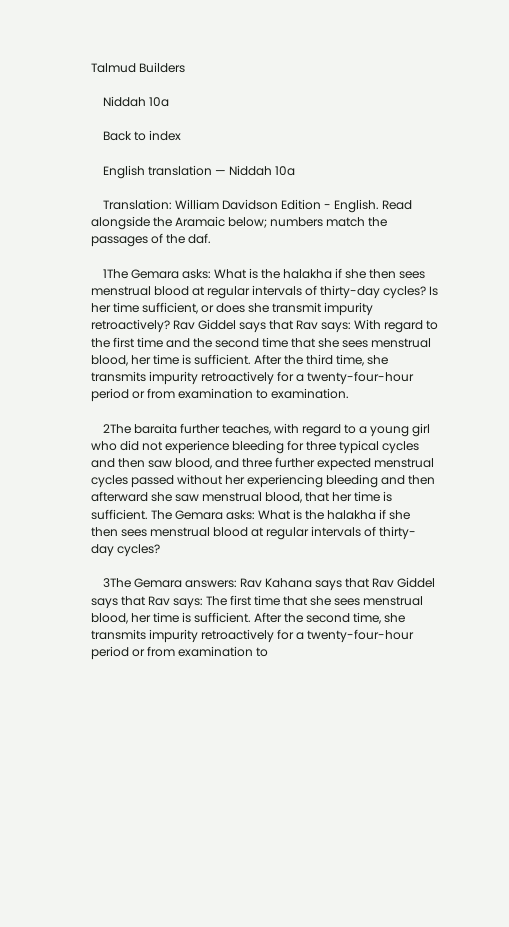Talmud Builders

    Niddah 10a

    Back to index

    English translation — Niddah 10a

    Translation: William Davidson Edition - English. Read alongside the Aramaic below; numbers match the passages of the daf.

    1The Gemara asks: What is the halakha if she then sees menstrual blood at regular intervals of thirty-day cycles? Is her time sufficient, or does she transmit impurity retroactively? Rav Giddel says that Rav says: With regard to the first time and the second time that she sees menstrual blood, her time is sufficient. After the third time, she transmits impurity retroactively for a twenty-four-hour period or from examination to examination.

    2The baraita further teaches, with regard to a young girl who did not experience bleeding for three typical cycles and then saw blood, and three further expected menstrual cycles passed without her experiencing bleeding and then afterward she saw menstrual blood, that her time is sufficient. The Gemara asks: What is the halakha if she then sees menstrual blood at regular intervals of thirty-day cycles?

    3The Gemara answers: Rav Kahana says that Rav Giddel says that Rav says: The first time that she sees menstrual blood, her time is sufficient. After the second time, she transmits impurity retroactively for a twenty-four-hour period or from examination to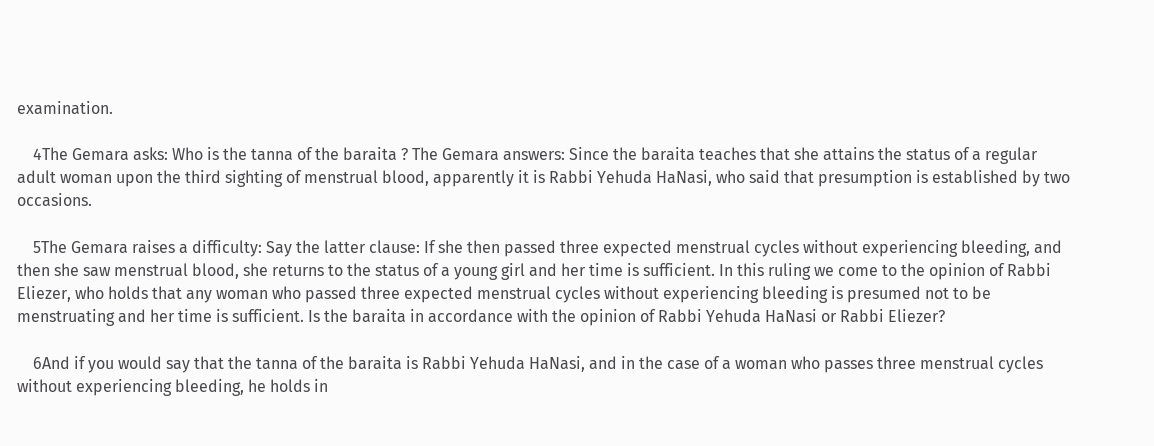examination.

    4The Gemara asks: Who is the tanna of the baraita ? The Gemara answers: Since the baraita teaches that she attains the status of a regular adult woman upon the third sighting of menstrual blood, apparently it is Rabbi Yehuda HaNasi, who said that presumption is established by two occasions.

    5The Gemara raises a difficulty: Say the latter clause: If she then passed three expected menstrual cycles without experiencing bleeding, and then she saw menstrual blood, she returns to the status of a young girl and her time is sufficient. In this ruling we come to the opinion of Rabbi Eliezer, who holds that any woman who passed three expected menstrual cycles without experiencing bleeding is presumed not to be menstruating and her time is sufficient. Is the baraita in accordance with the opinion of Rabbi Yehuda HaNasi or Rabbi Eliezer?

    6And if you would say that the tanna of the baraita is Rabbi Yehuda HaNasi, and in the case of a woman who passes three menstrual cycles without experiencing bleeding, he holds in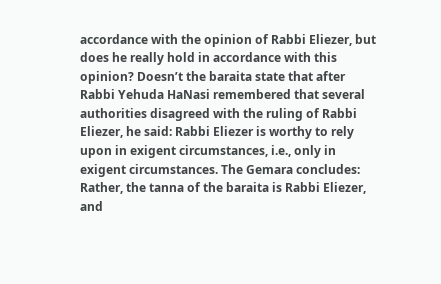accordance with the opinion of Rabbi Eliezer, but does he really hold in accordance with this opinion? Doesn’t the baraita state that after Rabbi Yehuda HaNasi remembered that several authorities disagreed with the ruling of Rabbi Eliezer, he said: Rabbi Eliezer is worthy to rely upon in exigent circumstances, i.e., only in exigent circumstances. The Gemara concludes: Rather, the tanna of the baraita is Rabbi Eliezer, and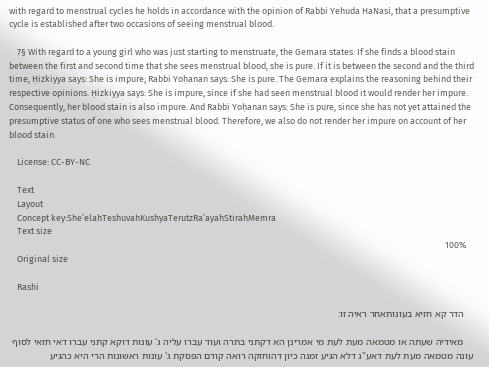with regard to menstrual cycles he holds in accordance with the opinion of Rabbi Yehuda HaNasi, that a presumptive cycle is established after two occasions of seeing menstrual blood.

    7§ With regard to a young girl who was just starting to menstruate, the Gemara states: If she finds a blood stain between the first and second time that she sees menstrual blood, she is pure. If it is between the second and the third time, Ḥizkiyya says: She is impure; Rabbi Yoḥanan says: She is pure. The Gemara explains the reasoning behind their respective opinions. Ḥizkiyya says: She is impure, since if she had seen menstrual blood it would render her impure. Consequently, her blood stain is also impure. And Rabbi Yoḥanan says: She is pure, since she has not yet attained the presumptive status of one who sees menstrual blood. Therefore, we also do not render her impure on account of her blood stain.

    License: CC-BY-NC

    Text
    Layout
    Concept key:SheʼelahTeshuvahKushyaTerutzRaʼayahStirahMemra
    Text size
    100%
    Original size

    Rashi

    הדר קא חזיא בעונותאחר ראיה זו:

    מאידיה שעתה או מטמאה מעת לעת מי אמרינן הא דקתני בתרה ועוד עברו עליה ג' עונות דוקא קתני עברו דאי חזאי לסוף עונה מטמאה מעת לעת דאע"ג דלא הגיע זמנה כיון דהוחזקה רואה קודם הפסקת ג' עונות ראשונות הרי היא כהגיע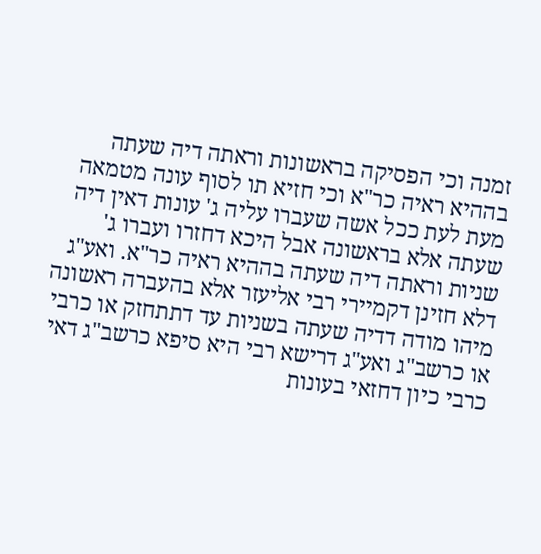זמנה וכי הפסיקה בראשונות וראתה דיה שעתה בההיא ראיה כר"א וכי חזיא תו לסוף עונה מטמאה מעת לעת ככל אשה שעברו עליה ג' עונות דאין דיה שעתה אלא בראשונה אבל היכא דחזרו ועברו ג' שניות וראתה דיה שעתה בההיא ראיה כר"א. ואע"ג דלא חזינן דקמיירי רבי אליעזר אלא בהעברה ראשונה מיהו מודה דדיה שעתה בשניות עד דתתחזק או כרבי או כרשב"ג ואע"ג דרישא רבי היא סיפא כרשב"ג דאי כרבי כיון דחזאי בעונות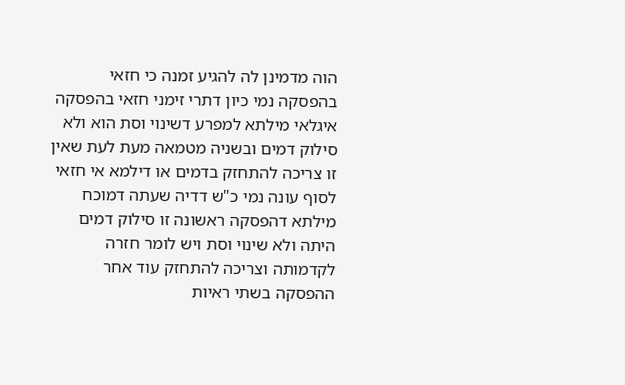הוה מדמינן לה להגיע זמנה כי חזאי בהפסקה נמי כיון דתרי זימני חזאי בהפסקה איגלאי מילתא למפרע דשינוי וסת הוא ולא סילוק דמים ובשניה מטמאה מעת לעת שאין זו צריכה להתחזק בדמים או דילמא אי חזאי לסוף עונה נמי כ"ש דדיה שעתה דמוכח מילתא דהפסקה ראשונה זו סילוק דמים היתה ולא שינוי וסת ויש לומר חזרה לקדמותה וצריכה להתחזק עוד אחר ההפסקה בשתי ראיות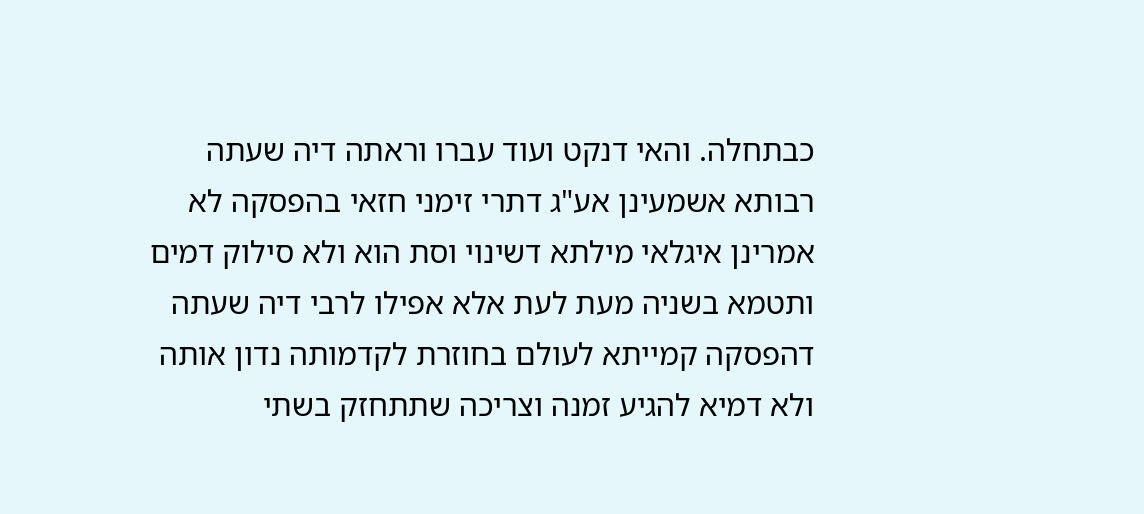כבתחלה. והאי דנקט ועוד עברו וראתה דיה שעתה רבותא אשמעינן אע"ג דתרי זימני חזאי בהפסקה לא אמרינן איגלאי מילתא דשינוי וסת הוא ולא סילוק דמים ותטמא בשניה מעת לעת אלא אפילו לרבי דיה שעתה דהפסקה קמייתא לעולם בחוזרת לקדמותה נדון אותה ולא דמיא להגיע זמנה וצריכה שתתחזק בשתי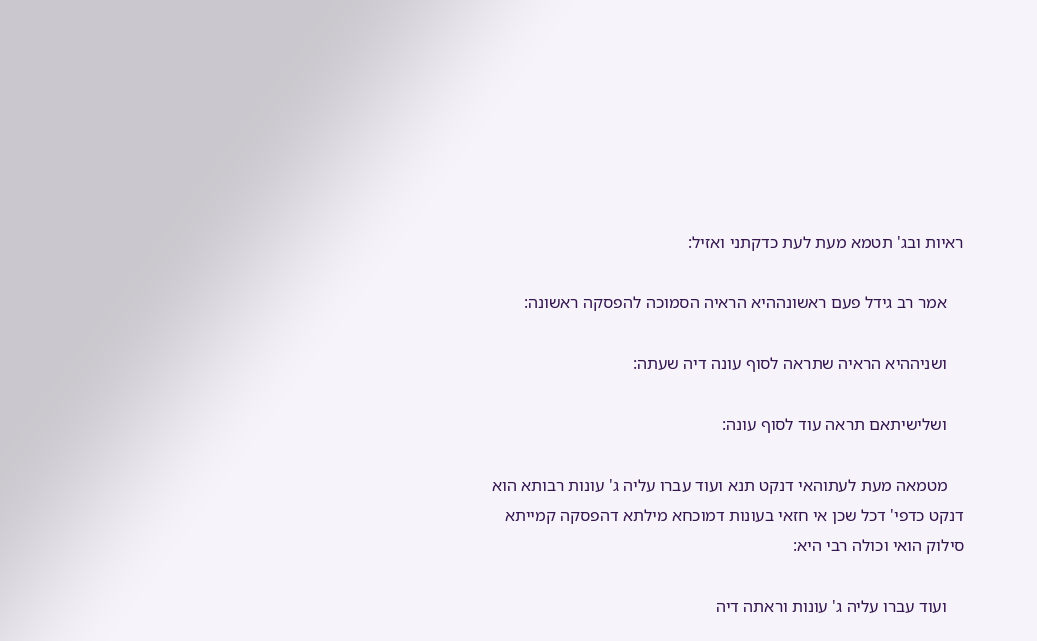ראיות ובג' תטמא מעת לעת כדקתני ואזיל:

    אמר רב גידל פעם ראשונההיא הראיה הסמוכה להפסקה ראשונה:

    ושניההיא הראיה שתראה לסוף עונה דיה שעתה:

    ושלישיתאם תראה עוד לסוף עונה:

    מטמאה מעת לעתוהאי דנקט תנא ועוד עברו עליה ג' עונות רבותא הוא דנקט כדפי' דכל שכן אי חזאי בעונות דמוכחא מילתא דהפסקה קמייתא סילוק הואי וכולה רבי היא:

    ועוד עברו עליה ג' עונות וראתה דיה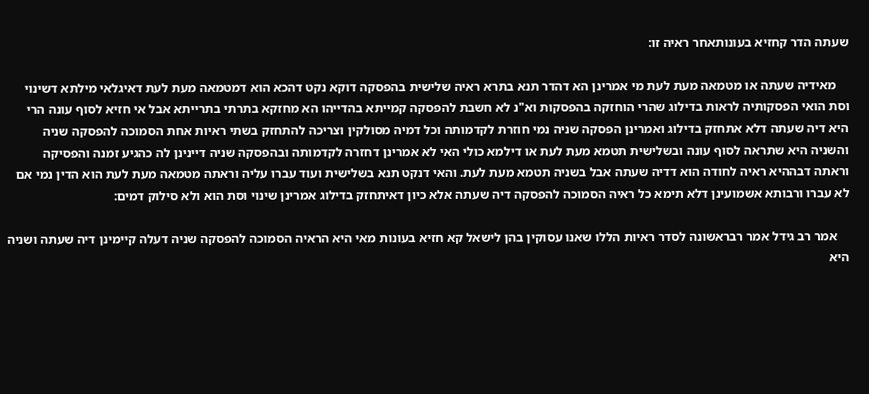שעתה הדר קחזיא בעונותאחר ראיה זו:

    מאידיה שעתה או מטמאה מעת לעת מי אמרינן הא דהדר תנא בתרא ראיה שלישית בהפסקה דוקא נקט דהכא הוא דמטמאה מעת לעת דאיגלאי מילתא דשינוי וסת הואי הפסקותיה לראות בדילוג שהרי הוחזקה בהפסקות וא"נ לא חשבת להפסקה קמייתא בהדייהו הא מחזקא בתרתי בתרייתא אבל אי חזיא לסוף עונה הרי היא דיה שעתה דלא אתחזק בדילוג ואמרינן הפסקה שניה נמי חוזרת לקדמותה וכל דמיה מסולקין וצריכה להתחזק בשתי ראיות אחת הסמוכה להפסקה שניה והשניה היא שתראה לסוף עונה ובשלישית תטמא מעת לעת או דילמא כולי האי לא אמרינן דחזרה לקדמותה ובהפסקה שניה דיינינן לה כהגיע זמנה והפסיקה וראתה דבההיא ראיה לחודה הוא דדיה שעתה אבל בשניה תטמא מעת לעת. והאי דנקט תנא בשלישית ועוד עברו עליה וראתה מטמאה מעת לעת הוא הדין נמי אם לא עברו ורבותא אשמועינן דלא תימא כל ראיה הסמוכה להפסקה דיה שעתה אלא כיון דאיתחזק בדילוג אמרינן שינוי וסת הוא ולא סילוק דמים:

    אמר רב גידל אמר רבראשונה לסדר ראיות הללו שאנו עסוקין בהן לישאל קא חזיא בעונות מאי היא הראיה הסמוכה להפסקה שניה דעלה קיימינן דיה שעתה ושניה היא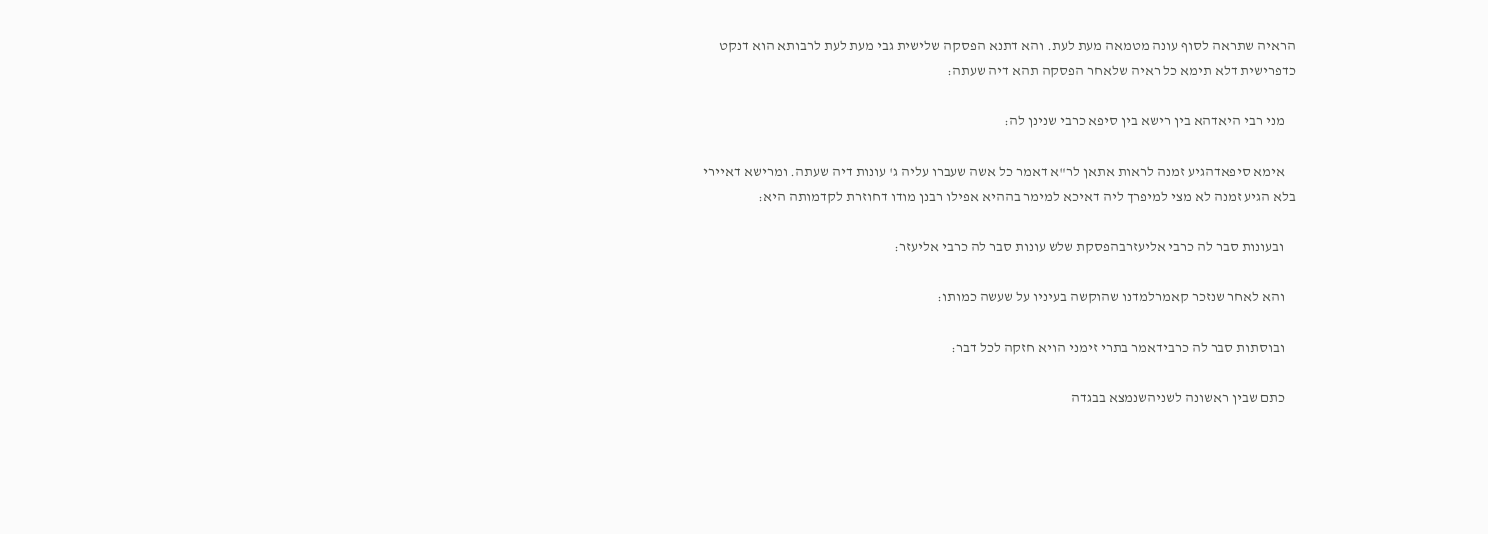הראיה שתראה לסוף עונה מטמאה מעת לעת. והא דתנא הפסקה שלישית גבי מעת לעת לרבותא הוא דנקט כדפרישית דלא תימא כל ראיה שלאחר הפסקה תהא דיה שעתה:

    מני רבי היאדהא בין רישא בין סיפא כרבי שנינן לה:

    אימא סיפאדהגיע זמנה לראות אתאן לר"א דאמר כל אשה שעברו עליה ג' עונות דיה שעתה. ומרישא דאיירי בלא הגיע זמנה לא מצי למיפרך ליה דאיכא למימר בההיא אפילו רבנן מודו דחוזרת לקדמותה היא:

    ובעונות סבר לה כרבי אליעזרבהפסקת שלש עונות סבר לה כרבי אליעזר:

    והא לאחר שנזכר קאמרלמדנו שהוקשה בעיניו על שעשה כמותו:

    ובוסתות סבר לה כרבידאמר בתרי זימני הויא חזקה לכל דבר:

    כתם שבין ראשונה לשניהשנמצא בבגדה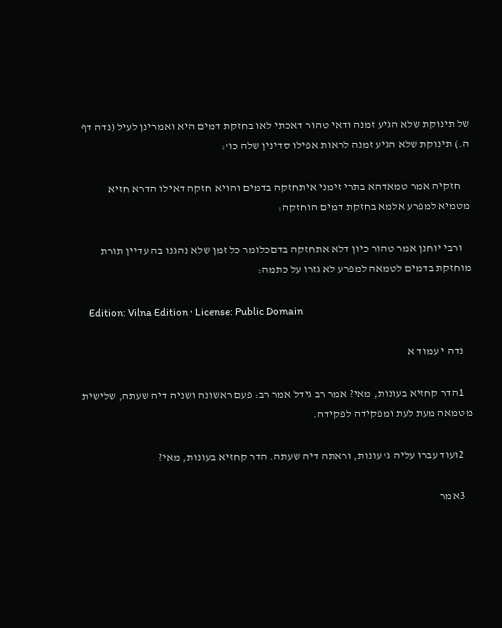של תינוקת שלא הגיע זמנה ודאי טהור דאכתי לאו בחזקת דמים היא ואמרינן לעיל (נדה דף ה.) תינוקת שלא הגיע זמנה לראות אפילו סדינין שלה כו':

    חזקיה אמר טמאדהא בתרי זימני איתחזקה בדמים והויא חזקה דאילו הדרא חזיא מטמיא למפרע אלמא בחזקת דמים הוחזקה:

    ורבי יוחנן אמר טהור כיון דלא אתחזקה בדםכלומר כל זמן שלא נהגנו בה עדיין תורת מוחזקת בדמים לטמאה למפרע לא גזרו על כתמה:

    Edition: Vilna Edition · License: Public Domain

    נדה י עמוד א

    1הדר קחזיא בעונות, מאי? אמר רב גידל אמר רב: פעם ראשונה ושניה דיה שעתה, שלישית מטמאה מעת לעת ומפקידה לפקידה.

    2ועוד עברו עליה ג' עונות, וראתה דיה שעתה. הדר קחזיא בעונות, מאי?

    3אמר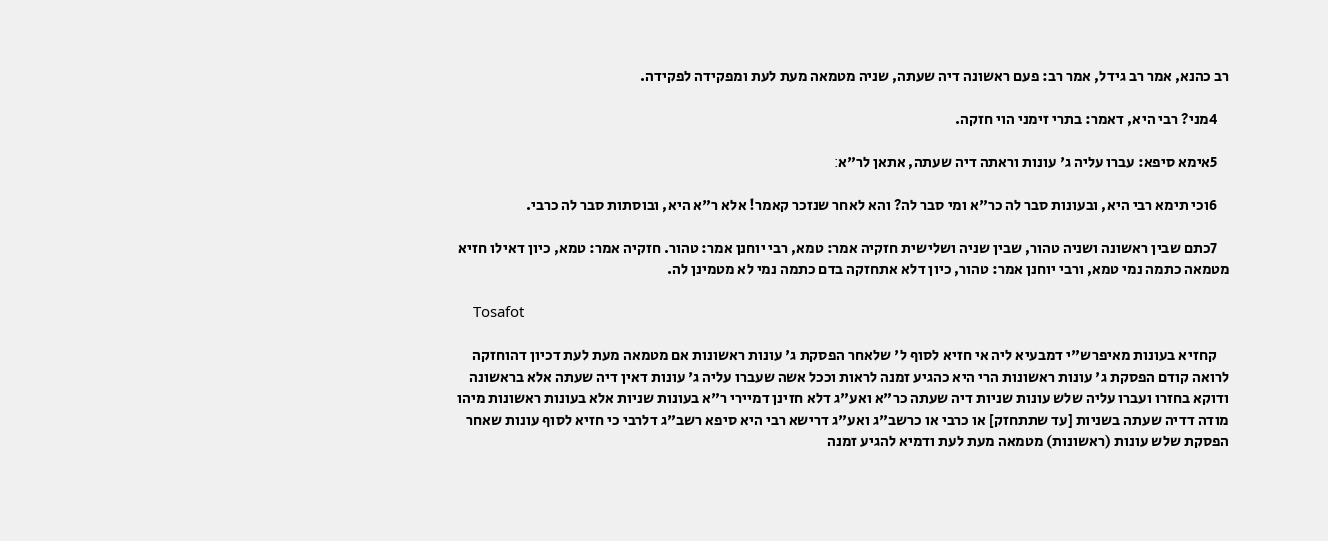רב כהנא, אמר רב גידל, אמר רב: פעם ראשונה דיה שעתה, שניה מטמאה מעת לעת ומפקידה לפקידה.

    4מני? רבי היא, דאמר: בתרי זימני הוי חזקה.

    5אימא סיפא: עברו עליה ג' עונות וראתה דיה שעתה, אתאן לר"א׃

    6וכי תימא רבי היא, ובעונות סבר לה כר"א ומי סבר לה? והא לאחר שנזכר קאמר! אלא ר"א היא, ובוסתות סבר לה כרבי.

    7כתם שבין ראשונה ושניה טהור, שבין שניה ושלישית חזקיה אמר: טמא, רבי יוחנן אמר: טהור. חזקיה אמר: טמא, כיון דאילו חזיא מטמאה כתמה נמי טמא, ורבי יוחנן אמר: טהור, כיון דלא אתחזקה בדם כתמה נמי לא מטמינן לה.

    Tosafot

    קחזיא בעונות מאיפרש"י דמבעיא ליה אי חזיא לסוף ל' שלאחר הפסקת ג' עונות ראשונות אם מטמאה מעת לעת דכיון דהוחזקה לרואה קודם הפסקת ג' עונות ראשונות הרי היא כהגיע זמנה לראות וככל אשה שעברו עליה ג' עונות דאין דיה שעתה אלא בראשונה ודוקא בחזרו ועברו עליה שלש עונות שניות דיה שעתה כר"א ואע"ג דלא חזינן דמיירי ר"א בעונות שניות אלא בעונות ראשונות מיהו מודה דדיה שעתה בשניות [עד שתתחזק] או כרבי או כרשב"ג ואע"ג דרישא רבי היא סיפא רשב"ג דלרבי כי חזיא לסוף עונות שאחר הפסקת שלש עונות (ראשונות) מטמאה מעת לעת ודמיא להגיע זמנה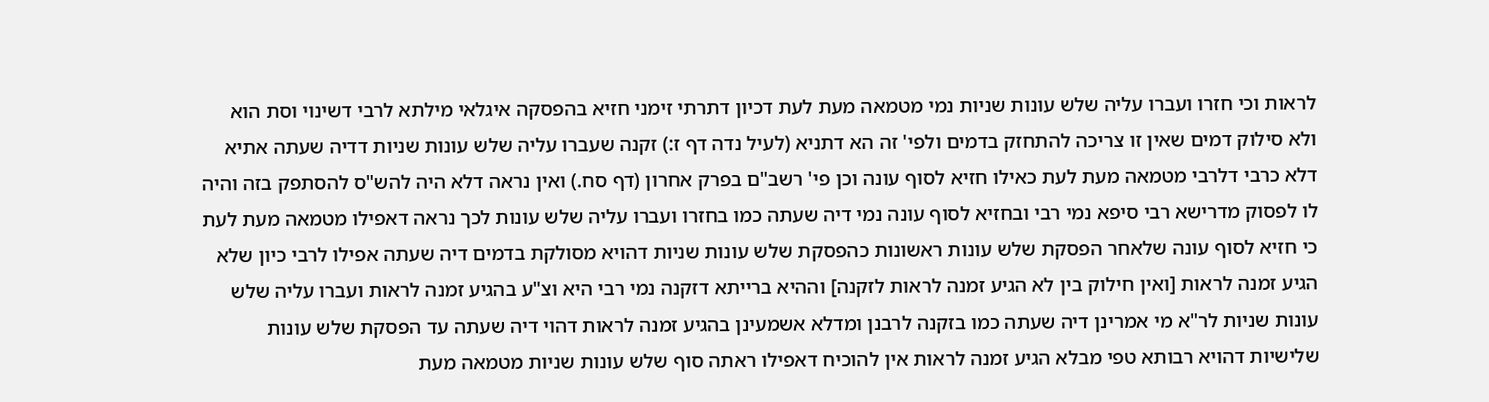לראות וכי חזרו ועברו עליה שלש עונות שניות נמי מטמאה מעת לעת דכיון דתרתי זימני חזיא בהפסקה איגלאי מילתא לרבי דשינוי וסת הוא ולא סילוק דמים שאין זו צריכה להתחזק בדמים ולפי' זה הא דתניא (לעיל נדה דף ז:) זקנה שעברו עליה שלש עונות שניות דדיה שעתה אתיא דלא כרבי דלרבי מטמאה מעת לעת כאילו חזיא לסוף עונה וכן פי' רשב"ם בפרק אחרון (דף סח.) ואין נראה דלא היה להש"ס להסתפק בזה והיה לו לפסוק מדרישא רבי סיפא נמי רבי ובחזיא לסוף עונה נמי דיה שעתה כמו בחזרו ועברו עליה שלש עונות לכך נראה דאפילו מטמאה מעת לעת כי חזיא לסוף עונה שלאחר הפסקת שלש עונות ראשונות כהפסקת שלש עונות שניות דהויא מסולקת בדמים דיה שעתה אפילו לרבי כיון שלא הגיע זמנה לראות [ואין חילוק בין לא הגיע זמנה לראות לזקנה] וההיא ברייתא דזקנה נמי רבי היא וצ"ע בהגיע זמנה לראות ועברו עליה שלש עונות שניות לר"א מי אמרינן דיה שעתה כמו בזקנה לרבנן ומדלא אשמעינן בהגיע זמנה לראות דהוי דיה שעתה עד הפסקת שלש עונות שלישיות דהויא רבותא טפי מבלא הגיע זמנה לראות אין להוכיח דאפילו ראתה סוף שלש עונות שניות מטמאה מעת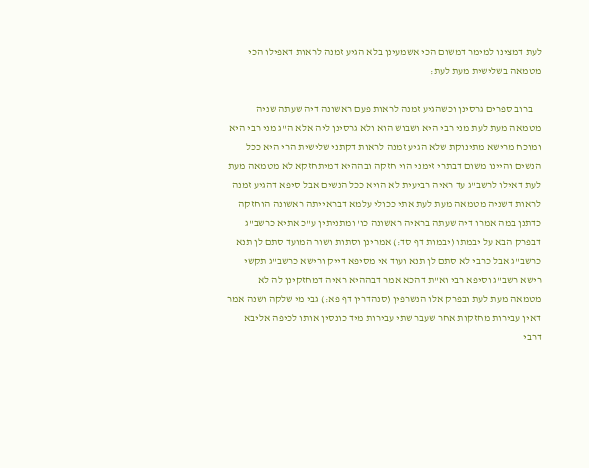לעת דמצינו למימר דמשום הכי אשמעינן בלא הגיע זמנה לראות דאפילו הכי מטמאה בשלישית מעת לעת:

    ברוב ספרים גרסינן וכשהגיע זמנה לראות פעם ראשונה דיה שעתה שניה מטמאה מעת לעת מני רבי היא ושבוש הוא ולא גרסינן ליה אלא ה"ג מני רבי היא ומוכח מרישא מתינוקת שלא הגיע זמנה לראות דקתני שלישית הרי היא ככל הנשים והיינו משום דבתרי זימני הוי חזקה ובההיא דמיתחזקא לא מטמאה מעת לעת דאילו לרשב"ג עד ראיה רביעית לא הויא ככל הנשים אבל סיפא דהגיע זמנה לראות דשניה מטמאה מעת לעת אתי ככולי עלמא דבראייתה ראשונה הוחזקה כדתנן במה אמרו דיה שעתה בראיה ראשונה כו' ומתניתין ע"כ אתיא כרשב"ג דבפרק הבא על יבמתו (יבמות דף סד:) אמרינן וסתות ושור המועד סתם לן תנא כרשב"ג אבל כרבי לא סתם לן תנא ועוד אי מסיפא דייק ורישא כרשב"ג תקשי רישא רשב"ג וסיפא רבי וא"ת דהכא אמר דבההיא ראיה דמחזקינן לה לא מטמאה מעת לעת ובפרק אלו הנשרפין (סנהדרין דף פא:) גבי מי שלקה ושנה אמר דאין עבירות מחזקות אחר שעבר שתי עבירות מיד כונסין אותו לכיפה אליבא דרבי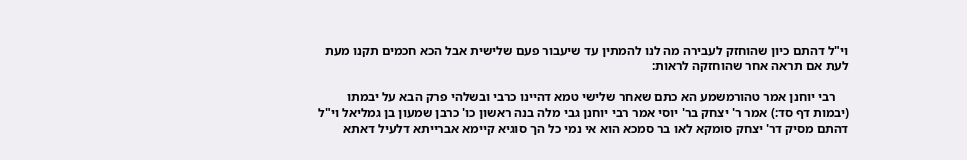וי"ל דהתם כיון שהוחזק לעבירה מה לנו להמתין עד שיעבור פעם שלישית אבל הכא חכמים תקנו מעת לעת אם תראה אחר שהוחזקה לראות:

    רבי יוחנן אמר טהורמשמע הא כתם שאחר שלישי טמא דהיינו כרבי ובשלהי פרק הבא על יבמתו (יבמות דף סד:) אמר ר' יצחק בר' יוסי אמר רבי יוחנן גבי מלה בנה ראשון כו' כרבן שמעון בן גמליאל וי"ל דהתם מסיק דר' יצחק סומקא לאו בר סמכא הוא אי נמי כל הך סוגיא קיימא אברייתא דלעיל דאתא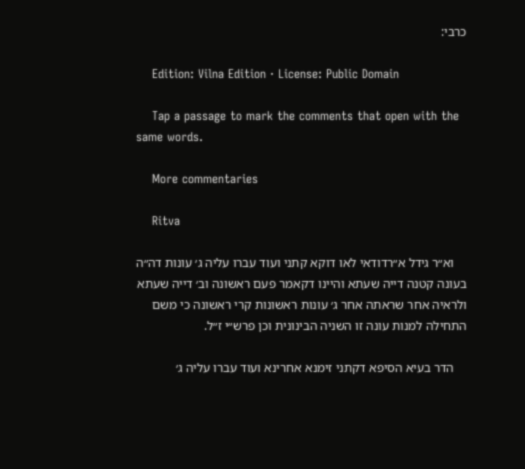כרבי:

    Edition: Vilna Edition · License: Public Domain

    Tap a passage to mark the comments that open with the same words.

    More commentaries

    Ritva

    וא״ר גידל א״רדודאי לאו דוקא קתני ועוד עברו עליה ג׳ עונות דה״ה בעונה קטנה דייה שעתא והיינו דקאמר פעם ראשונה וב׳ דייה שעתא ולראיה אחר שראתה אחר ג׳ עונות ראשונות קרי ראשונה כי משם התחילה למנות עונה זו השניה הבינונית וכן פרש״י ז״ל.

    הדר בעיא הסיפא דקתני זימנא אחרינא ועוד עברו עליה ג׳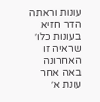עונות וראתה הדר חזיא בעונות כלו׳ שראיה זו האחרונה באה אחר עונת א׳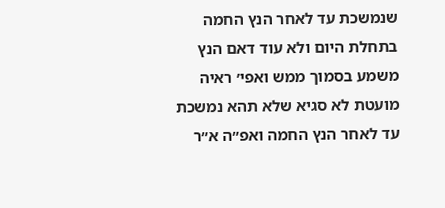שנמשכת עד לאחר הנץ החמה בתחלת היום ולא עוד דאם הנץ משמע בסמוך ממש ואפי׳ ראיה מועטת לא סגיא שלא תהא נמשכת עד לאחר הנץ החמה ואפ״ה א״ר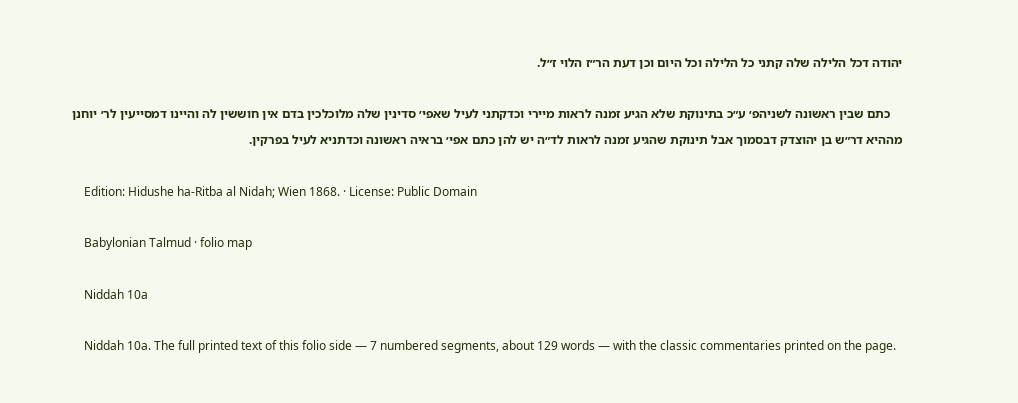יהודה דכל הלילה שלה קתני כל הלילה וכל היום וכן דעת הר״ז הלוי ז״ל.

    כתם שבין ראשונה לשניהפ׳ ע״כ בתינוקת שלא הגיע זמנה לראות מיירי וכדקתני לעיל שאפי׳ סדינין שלה מלוכלכין בדם אין חוששין לה והיינו דמסייעין לר׳ יוחנן מההיא דר״ש בן יהוצדק דבסמוך אבל תינוקת שהגיע זמנה לראות לד״ה יש להן כתם אפי׳ בראיה ראשונה וכדתניא לעיל בפרקין.

    Edition: Hidushe ha-Ritba al Nidah; Wien 1868. · License: Public Domain

    Babylonian Talmud · folio map

    Niddah 10a

    Niddah 10a. The full printed text of this folio side — 7 numbered segments, about 129 words — with the classic commentaries printed on the page.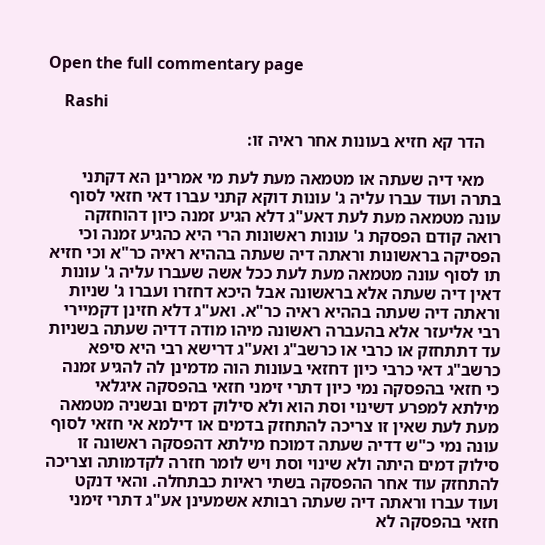Open the full commentary page

    Rashi

    הדר קא חזיא בעונות אחר ראיה זו:

    מאי דיה שעתה או מטמאה מעת לעת מי אמרינן הא דקתני בתרה ועוד עברו עליה ג' עונות דוקא קתני עברו דאי חזאי לסוף עונה מטמאה מעת לעת דאע"ג דלא הגיע זמנה כיון דהוחזקה רואה קודם הפסקת ג' עונות ראשונות הרי היא כהגיע זמנה וכי הפסיקה בראשונות וראתה דיה שעתה בההיא ראיה כר"א וכי חזיא תו לסוף עונה מטמאה מעת לעת ככל אשה שעברו עליה ג' עונות דאין דיה שעתה אלא בראשונה אבל היכא דחזרו ועברו ג' שניות וראתה דיה שעתה בההיא ראיה כר"א. ואע"ג דלא חזינן דקמיירי רבי אליעזר אלא בהעברה ראשונה מיהו מודה דדיה שעתה בשניות עד דתתחזק או כרבי או כרשב"ג ואע"ג דרישא רבי היא סיפא כרשב"ג דאי כרבי כיון דחזאי בעונות הוה מדמינן לה להגיע זמנה כי חזאי בהפסקה נמי כיון דתרי זימני חזאי בהפסקה איגלאי מילתא למפרע דשינוי וסת הוא ולא סילוק דמים ובשניה מטמאה מעת לעת שאין זו צריכה להתחזק בדמים או דילמא אי חזאי לסוף עונה נמי כ"ש דדיה שעתה דמוכח מילתא דהפסקה ראשונה זו סילוק דמים היתה ולא שינוי וסת ויש לומר חזרה לקדמותה וצריכה להתחזק עוד אחר ההפסקה בשתי ראיות כבתחלה. והאי דנקט ועוד עברו וראתה דיה שעתה רבותא אשמעינן אע"ג דתרי זימני חזאי בהפסקה לא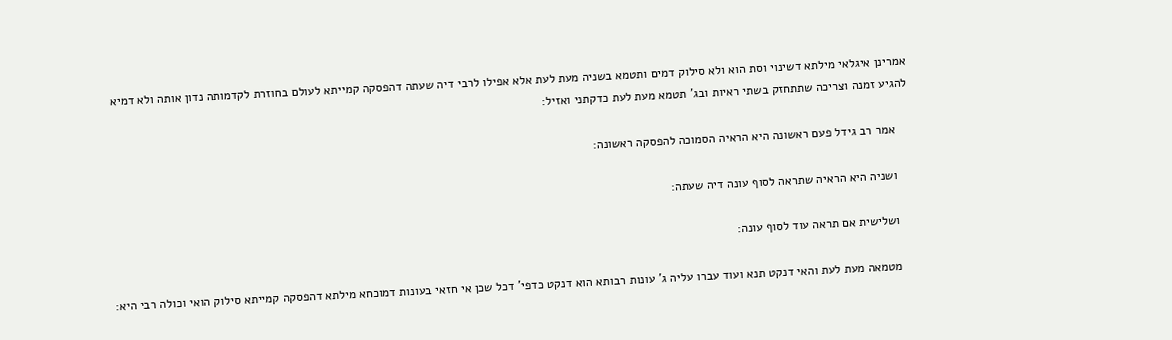אמרינן איגלאי מילתא דשינוי וסת הוא ולא סילוק דמים ותטמא בשניה מעת לעת אלא אפילו לרבי דיה שעתה דהפסקה קמייתא לעולם בחוזרת לקדמותה נדון אותה ולא דמיא להגיע זמנה וצריכה שתתחזק בשתי ראיות ובג' תטמא מעת לעת כדקתני ואזיל:

    אמר רב גידל פעם ראשונה היא הראיה הסמוכה להפסקה ראשונה:

    ושניה היא הראיה שתראה לסוף עונה דיה שעתה:

    ושלישית אם תראה עוד לסוף עונה:

    מטמאה מעת לעת והאי דנקט תנא ועוד עברו עליה ג' עונות רבותא הוא דנקט כדפי' דכל שכן אי חזאי בעונות דמוכחא מילתא דהפסקה קמייתא סילוק הואי וכולה רבי היא: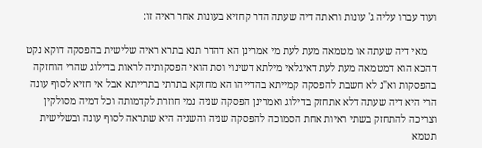ועוד עברו עליה ג' עונות וראתה דיה שעתה הדר קחזיא בעונות אחר ראיה זו:

    מאי דיה שעתה או מטמאה מעת לעת מי אמרינן הא דהדר תנא בתרא ראיה שלישית בהפסקה דוקא נקט דהכא הוא דמטמאה מעת לעת דאיגלאי מילתא דשינוי וסת הואי הפסקותיה לראות בדילוג שהרי הוחזקה בהפסקות וא"נ לא חשבת להפסקה קמייתא בהדייהו הא מחזקא בתרתי בתרייתא אבל אי חזיא לסוף עונה הרי היא דיה שעתה דלא אתחזק בדילוג ואמרינן הפסקה שניה נמי חוזרת לקדמותה וכל דמיה מסולקין וצריכה להתחזק בשתי ראיות אחת הסמוכה להפסקה שניה והשניה היא שתראה לסוף עונה ובשלישית תטמא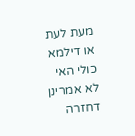מעת לעת או דילמא כולי האי לא אמרינן דחזרה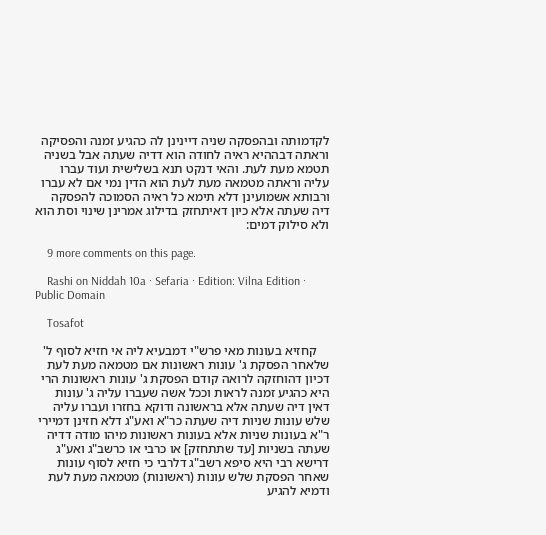לקדמותה ובהפסקה שניה דיינינן לה כהגיע זמנה והפסיקה וראתה דבההיא ראיה לחודה הוא דדיה שעתה אבל בשניה תטמא מעת לעת. והאי דנקט תנא בשלישית ועוד עברו עליה וראתה מטמאה מעת לעת הוא הדין נמי אם לא עברו ורבותא אשמועינן דלא תימא כל ראיה הסמוכה להפסקה דיה שעתה אלא כיון דאיתחזק בדילוג אמרינן שינוי וסת הוא ולא סילוק דמים:

    9 more comments on this page.

    Rashi on Niddah 10a · Sefaria · Edition: Vilna Edition · Public Domain

    Tosafot

    קחזיא בעונות מאי פרש"י דמבעיא ליה אי חזיא לסוף ל' שלאחר הפסקת ג' עונות ראשונות אם מטמאה מעת לעת דכיון דהוחזקה לרואה קודם הפסקת ג' עונות ראשונות הרי היא כהגיע זמנה לראות וככל אשה שעברו עליה ג' עונות דאין דיה שעתה אלא בראשונה ודוקא בחזרו ועברו עליה שלש עונות שניות דיה שעתה כר"א ואע"ג דלא חזינן דמיירי ר"א בעונות שניות אלא בעונות ראשונות מיהו מודה דדיה שעתה בשניות [עד שתתחזק] או כרבי או כרשב"ג ואע"ג דרישא רבי היא סיפא רשב"ג דלרבי כי חזיא לסוף עונות שאחר הפסקת שלש עונות (ראשונות) מטמאה מעת לעת ודמיא להגיע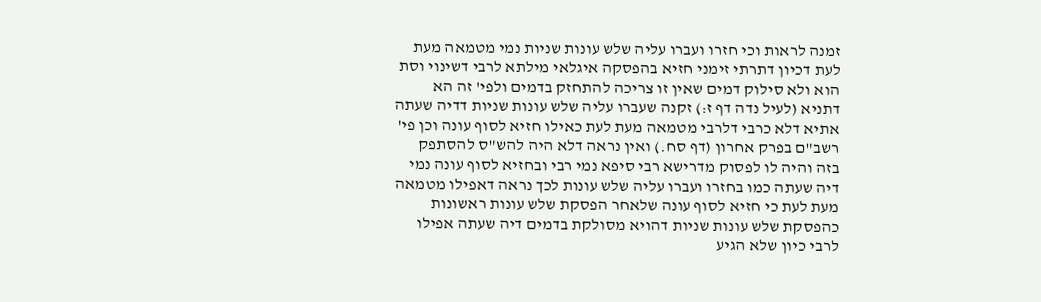זמנה לראות וכי חזרו ועברו עליה שלש עונות שניות נמי מטמאה מעת לעת דכיון דתרתי זימני חזיא בהפסקה איגלאי מילתא לרבי דשינוי וסת הוא ולא סילוק דמים שאין זו צריכה להתחזק בדמים ולפי' זה הא דתניא (לעיל נדה דף ז:) זקנה שעברו עליה שלש עונות שניות דדיה שעתה אתיא דלא כרבי דלרבי מטמאה מעת לעת כאילו חזיא לסוף עונה וכן פי' רשב"ם בפרק אחרון (דף סח.) ואין נראה דלא היה להש"ס להסתפק בזה והיה לו לפסוק מדרישא רבי סיפא נמי רבי ובחזיא לסוף עונה נמי דיה שעתה כמו בחזרו ועברו עליה שלש עונות לכך נראה דאפילו מטמאה מעת לעת כי חזיא לסוף עונה שלאחר הפסקת שלש עונות ראשונות כהפסקת שלש עונות שניות דהויא מסולקת בדמים דיה שעתה אפילו לרבי כיון שלא הגיע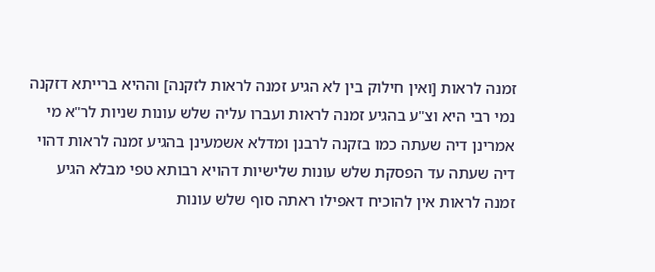זמנה לראות [ואין חילוק בין לא הגיע זמנה לראות לזקנה] וההיא ברייתא דזקנה נמי רבי היא וצ"ע בהגיע זמנה לראות ועברו עליה שלש עונות שניות לר"א מי אמרינן דיה שעתה כמו בזקנה לרבנן ומדלא אשמעינן בהגיע זמנה לראות דהוי דיה שעתה עד הפסקת שלש עונות שלישיות דהויא רבותא טפי מבלא הגיע זמנה לראות אין להוכיח דאפילו ראתה סוף שלש עונות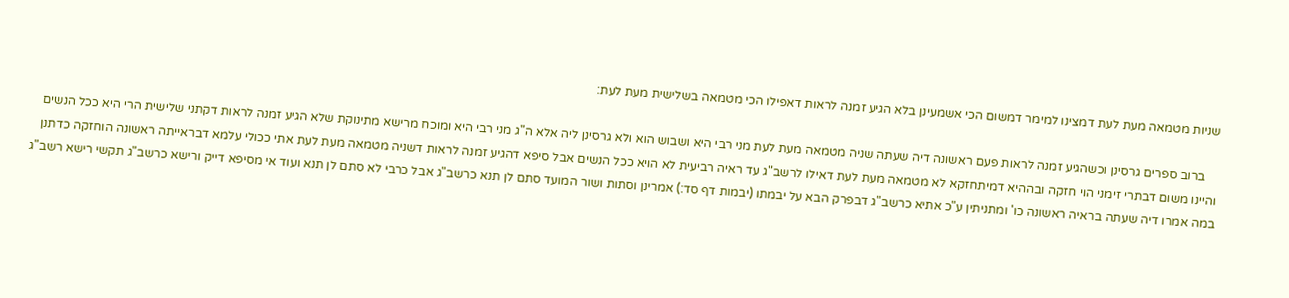שניות מטמאה מעת לעת דמצינו למימר דמשום הכי אשמעינן בלא הגיע זמנה לראות דאפילו הכי מטמאה בשלישית מעת לעת:

    ברוב ספרים גרסינן וכשהגיע זמנה לראות פעם ראשונה דיה שעתה שניה מטמאה מעת לעת מני רבי היא ושבוש הוא ולא גרסינן ליה אלא ה"ג מני רבי היא ומוכח מרישא מתינוקת שלא הגיע זמנה לראות דקתני שלישית הרי היא ככל הנשים והיינו משום דבתרי זימני הוי חזקה ובההיא דמיתחזקא לא מטמאה מעת לעת דאילו לרשב"ג עד ראיה רביעית לא הויא ככל הנשים אבל סיפא דהגיע זמנה לראות דשניה מטמאה מעת לעת אתי ככולי עלמא דבראייתה ראשונה הוחזקה כדתנן במה אמרו דיה שעתה בראיה ראשונה כו' ומתניתין ע"כ אתיא כרשב"ג דבפרק הבא על יבמתו (יבמות דף סד:) אמרינן וסתות ושור המועד סתם לן תנא כרשב"ג אבל כרבי לא סתם לן תנא ועוד אי מסיפא דייק ורישא כרשב"ג תקשי רישא רשב"ג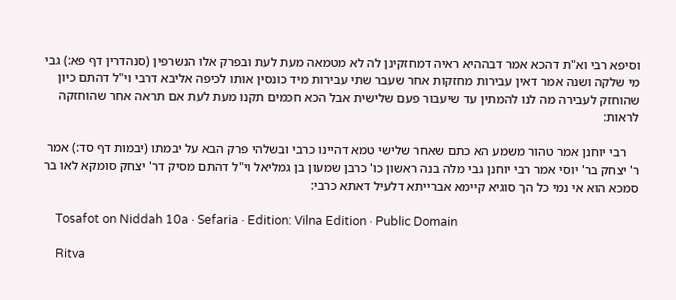וסיפא רבי וא"ת דהכא אמר דבההיא ראיה דמחזקינן לה לא מטמאה מעת לעת ובפרק אלו הנשרפין (סנהדרין דף פא:) גבי מי שלקה ושנה אמר דאין עבירות מחזקות אחר שעבר שתי עבירות מיד כונסין אותו לכיפה אליבא דרבי וי"ל דהתם כיון שהוחזק לעבירה מה לנו להמתין עד שיעבור פעם שלישית אבל הכא חכמים תקנו מעת לעת אם תראה אחר שהוחזקה לראות:

    רבי יוחנן אמר טהור משמע הא כתם שאחר שלישי טמא דהיינו כרבי ובשלהי פרק הבא על יבמתו (יבמות דף סד:) אמר ר' יצחק בר' יוסי אמר רבי יוחנן גבי מלה בנה ראשון כו' כרבן שמעון בן גמליאל וי"ל דהתם מסיק דר' יצחק סומקא לאו בר סמכא הוא אי נמי כל הך סוגיא קיימא אברייתא דלעיל דאתא כרבי:

    Tosafot on Niddah 10a · Sefaria · Edition: Vilna Edition · Public Domain

    Ritva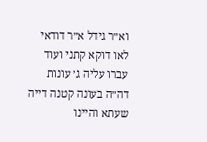וא״ר גידל א״ר דודאי לאו דוקא קתני ועוד עברו עליה ג׳ עונות דה״ה בעונה קטנה דייה שעתא והיינו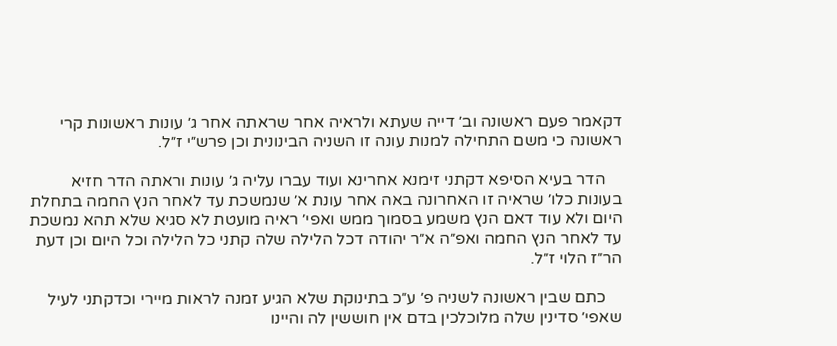דקאמר פעם ראשונה וב׳ דייה שעתא ולראיה אחר שראתה אחר ג׳ עונות ראשונות קרי ראשונה כי משם התחילה למנות עונה זו השניה הבינונית וכן פרש״י ז״ל.

    הדר בעיא הסיפא דקתני זימנא אחרינא ועוד עברו עליה ג׳ עונות וראתה הדר חזיא בעונות כלו׳ שראיה זו האחרונה באה אחר עונת א׳ שנמשכת עד לאחר הנץ החמה בתחלת היום ולא עוד דאם הנץ משמע בסמוך ממש ואפי׳ ראיה מועטת לא סגיא שלא תהא נמשכת עד לאחר הנץ החמה ואפ״ה א״ר יהודה דכל הלילה שלה קתני כל הלילה וכל היום וכן דעת הר״ז הלוי ז״ל.

    כתם שבין ראשונה לשניה פ׳ ע״כ בתינוקת שלא הגיע זמנה לראות מיירי וכדקתני לעיל שאפי׳ סדינין שלה מלוכלכין בדם אין חוששין לה והיינו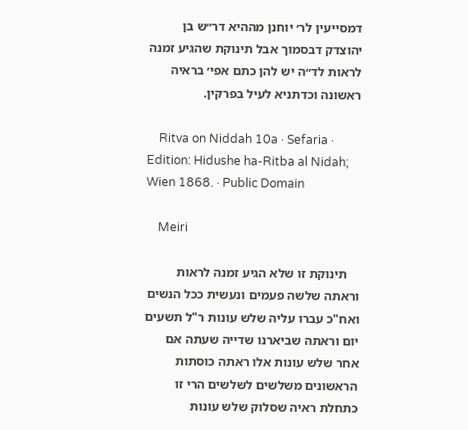דמסייעין לר׳ יוחנן מההיא דר״ש בן יהוצדק דבסמוך אבל תינוקת שהגיע זמנה לראות לד״ה יש להן כתם אפי׳ בראיה ראשונה וכדתניא לעיל בפרקין.

    Ritva on Niddah 10a · Sefaria · Edition: Hidushe ha-Ritba al Nidah; Wien 1868. · Public Domain

    Meiri

    תינוקת זו שלא הגיע זמנה לראות וראתה שלשה פעמים ונעשית ככל הנשים ואח"כ עברו עליה שלש עונות ר"ל תשעים יום וראתה שביארנו שדייה שעתה אם אחר שלש עונות אלו ראתה כוסתות הראשונים משלשים לשלשים הרי זו כתחלת ראיה שסלוק שלש עונות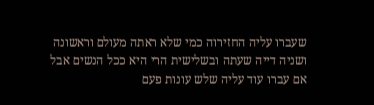שעברו עליה החזירוה כמי שלא ראתה מעולם וראשונה ושניה דייה שעתה ובשלישית הרי היא ככל הנשים אבל אם עברו עוד עליה שלש עונות פעם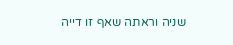שניה וראתה שאף זו דייה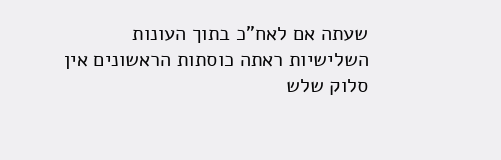שעתה אם לאח"כ בתוך העונות השלישיות ראתה כוסתות הראשונים אין סלוק שלש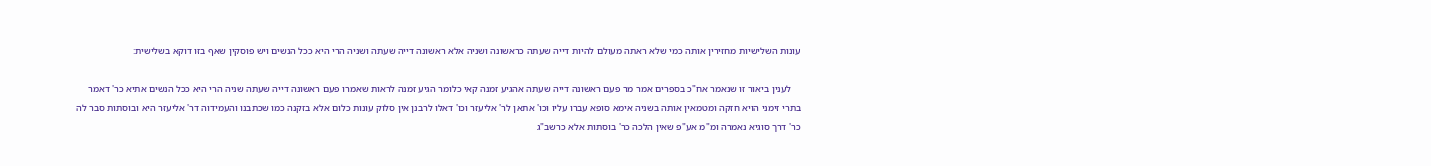עונות השלישיות מחזירין אותה כמי שלא ראתה מעולם להיות דייה שעתה כראשונה ושניה אלא ראשונה דייה שעתה ושניה הרי היא ככל הנשים ויש פוסקין שאף בזו דוקא בשלישית:

    לענין ביאור זו שנאמר אח"כ בספרים אמר מר פעם ראשונה דייה שעתה אהגיע זמנה קאי כלומר הגיע זמנה לראות שאמרו פעם ראשונה דייה שעתה שניה הרי היא ככל הנשים אתיא כר' דאמר בתרי זימני הויא חזקה ומטמאין אותה בשניה אימא סופא עברו עליו וכו' אתאן לר' אליעזר וכו' דאלו לרבנן אין סלוק עונות כלום אלא בזקנה כמו שכתבנו והעמידוה דר' אליעזר היא ובוסתות סבר לה כר' דרך סוגיא נאמרה ומ"מ אע"פ שאין הלכה כר' בוסתות אלא כרשב"ג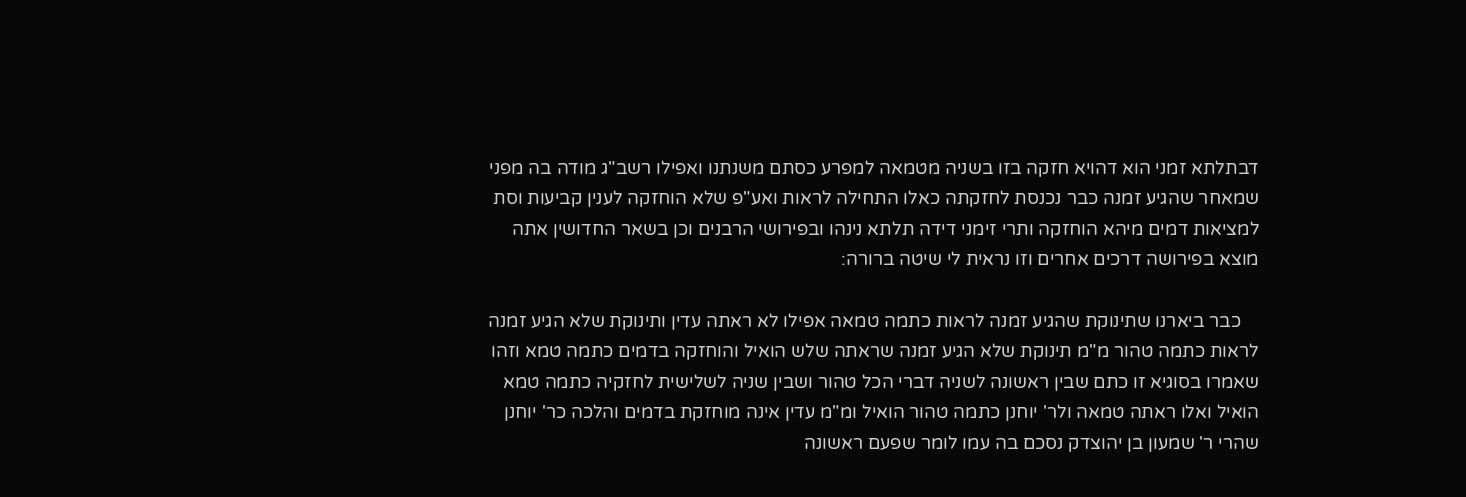דבתלתא זמני הוא דהויא חזקה בזו בשניה מטמאה למפרע כסתם משנתנו ואפילו רשב"ג מודה בה מפני שמאחר שהגיע זמנה כבר נכנסת לחזקתה כאלו התחילה לראות ואע"פ שלא הוחזקה לענין קביעות וסת למציאות דמים מיהא הוחזקה ותרי זימני דידה תלתא נינהו ובפירושי הרבנים וכן בשאר החדושין אתה מוצא בפירושה דרכים אחרים וזו נראית לי שיטה ברורה:

    כבר ביארנו שתינוקת שהגיע זמנה לראות כתמה טמאה אפילו לא ראתה עדין ותינוקת שלא הגיע זמנה לראות כתמה טהור מ"מ תינוקת שלא הגיע זמנה שראתה שלש הואיל והוחזקה בדמים כתמה טמא וזהו שאמרו בסוגיא זו כתם שבין ראשונה לשניה דברי הכל טהור ושבין שניה לשלישית לחזקיה כתמה טמא הואיל ואלו ראתה טמאה ולר' יוחנן כתמה טהור הואיל ומ"מ עדין אינה מוחזקת בדמים והלכה כר' יוחנן שהרי ר' שמעון בן יהוצדק נסכם בה עמו לומר שפעם ראשונה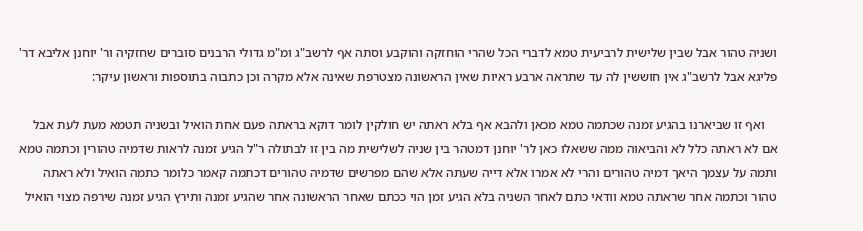ושניה טהור אבל שבין שלישית לרביעית טמא לדברי הכל שהרי הוחזקה והוקבע וסתה אף לרשב"ג ומ"מ גדולי הרבנים סוברים שחזקיה ור' יוחנן אליבא דר' פליגא אבל לרשב"ג אין חוששין לה עד שתראה ארבע ראיות שאין הראשונה מצטרפת שאינה אלא מקרה וכן כתבוה בתוספות וראשון עיקר:

    ואף זו שביארנו בהגיע זמנה שכתמה טמא מכאן ולהבא אף בלא ראתה יש חולקין לומר דוקא בראתה פעם אחת הואיל ובשניה תטמא מעת לעת אבל אם לא ראתה כלל לא והביאוה ממה ששאלו כאן לר' יוחנן דמטהר בין שניה לשלישית מה בין זו לבתולה ר"ל הגיע זמנה לראות שדמיה טהורין וכתמה טמא ותמה על עצמך היאך דמיה טהורים והרי לא אמרו אלא דייה שעתה אלא שהם מפרשים שדמיה טהורים דכתמה קאמר כלומר כתמה הואיל ולא ראתה טהור וכתמה אחר שראתה טמא וודאי כתם לאחר השניה בלא הגיע זמן הוי ככתם שאחר הראשונה אחר שהגיע זמנה ותירץ הגיע זמנה שירפה מצוי הואיל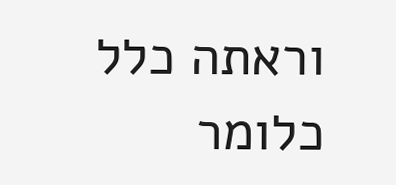וראתה כלל כלומר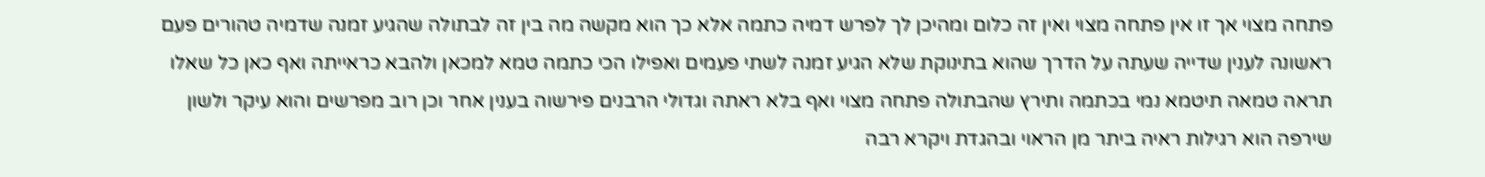פתחה מצוי אך זו אין פתחה מצוי ואין זה כלום ומהיכן לך לפרש דמיה כתמה אלא כך הוא מקשה מה בין זה לבתולה שהגיע זמנה שדמיה טהורים פעם ראשונה לענין שדייה שעתה על הדרך שהוא בתינוקת שלא הגיע זמנה לשתי פעמים ואפילו הכי כתמה טמא למכאן ולהבא כראייתה ואף כאן כל שאלו תראה טמאה תיטמא נמי בכתמה ותירץ שהבתולה פתחה מצוי ואף בלא ראתה וגדולי הרבנים פירשוה בענין אחר וכן רוב מפרשים והוא עיקר ולשון שירפה הוא רגילות ראיה ביתר מן הראוי ובהגדת ויקרא רבה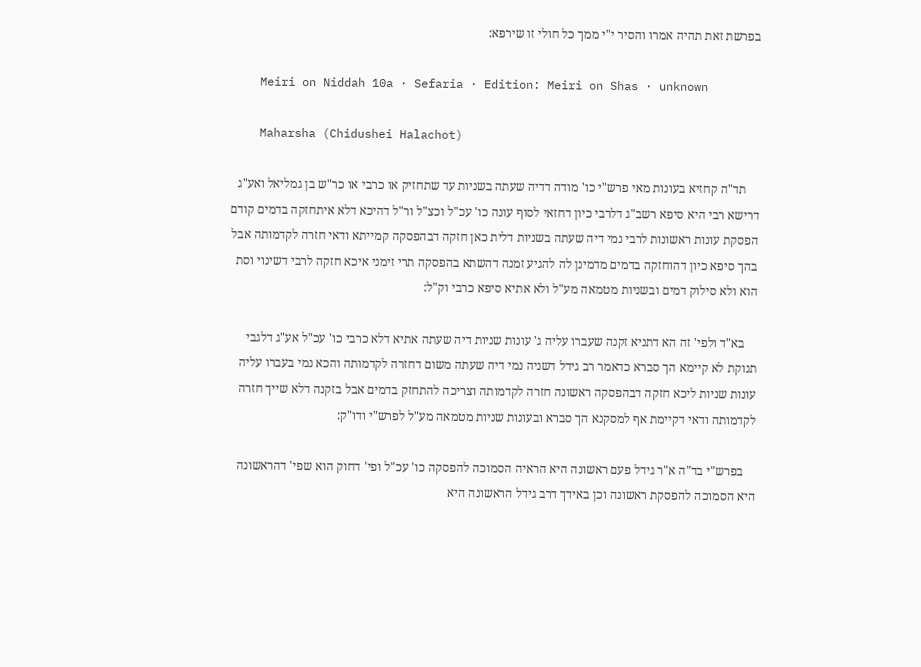בפרשת זאת תהיה אמרו והסיר י"י ממך כל חולי זו שירפא:

    Meiri on Niddah 10a · Sefaria · Edition: Meiri on Shas · unknown

    Maharsha (Chidushei Halachot)

    תד"ה קחזיא בעונות מאי פרש"י כו' מודה דדיה שעתה בשניות עד שתחזיק או כרבי או כר"ש בן גמליאל ואע"ג דרישא רבי היא סיפא רשב"ג דלרבי כיון דחזאי לסוף עונה כו' עכ"ל וכצ"ל ור"ל דהיכא דלא איתחזקה בדמים קודם הפסקת עונות ראשונות לרבי נמי דיה שעתה בשניות דלית כאן חזקה דבהפסקה קמייתא ודאי חזרה לקדמותה אבל בהך סיפא כיון דהוחזקה בדמים מדמינן לה להגיע זמנה דהשתא בהפסקה תרי זימני איכא חזקה לרבי דשינוי וסת הוא ולא סילוק דמים ובשניות מטמאה מע"ל ולא אתיא סיפא כרבי וק"ל:

    בא"ד ולפי' זה הא דתניא זקנה שעברו עליה ג' עונות שניות דיה שעתה אתיא דלא כרבי כו' עכ"ל אע"ג דלגבי תנוקת לא קיימא הך סברא כדאמר רב גידל דשניה נמי דיה שעתה משום דחזרה לקדמותה והכא נמי בעברו עליה עונות שניות ליכא חזקה דבהפסקה ראשונה חזרה לקדמותה וצריכה להתחזק בדמים אבל בזקנה דלא שייך חזרה לקדמותה ודאי דקיימת אף למסקנא הך סברא ובעונות שניות מטמאה מע"ל לפרש"י ודו"ק:

    בפרש"י בד"ה א"ר גידל פעם ראשונה היא הראיה הסמוכה להפסקה כו' עכ"ל ופי' דחוק הוא שפי' דהראשונה היא הסמוכה להפסקת ראשונה וכן באידך דרב גידל הראשונה היא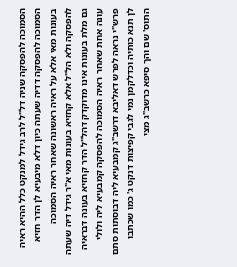הסמוכה להפסקה שניה דל"ל לרב גידל למנקט כלל ההיא ראיה הסמוכה להפסקה דדיה שעתה כיון דלא מיבעיא לן הדר חזיא בעונות מאי אלא על ראיה ראשונה שאחר ראיה הסמוכה להפסקה ולא הל"ל אלא קחזיא בעונות מאי א"ר גידל דיה שעתה גם מלת בעונות אינו מדוקדק דהל"ל הדר קחזיא בעונה דבראיה עונה אחת שאחר ראיה הסמוכה להפסקה קמבעיא ליה ולולי פרש"י נראה לפרש דאליבא דרשב"ג קמבעיא ליה דבוסתות סתם לן תנא כותיה וכדלקמן נמי לגבי קפיצות דנקט ג' כמו שכתבו התוס' שם והך סיפא כרשב"ג מצי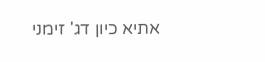אתיא כיון דג' זימני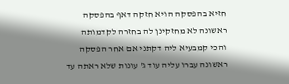חזיא בהפסקה הויא חזקה דאף בהפסקה ראשונה לא מחזקינן לה בחזרה לקדמותה והכי קמבעיא ליה דקתני אם אחר הפסקה ראשונה עברו עליה עוד ג' עונות שלא ראתה עד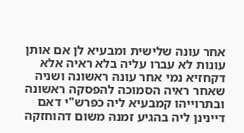אחר עונה שלישית ומבעיא לן אם אותן עונות לא עברו עליה בלא ראיה אלא דקחזיא נמי אחר עונה ראשונה ושניה שאחר ראיה הסמוכה להפסקה ראשונה ובתרוייהו קמבעיא ליה כפרש"י דאם דיינינן ליה בהגיע זמנה משום דהוחזקה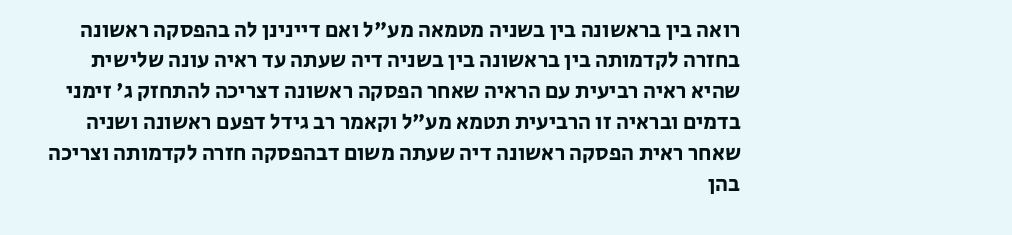רואה בין בראשונה בין בשניה מטמאה מע"ל ואם דיינינן לה בהפסקה ראשונה בחזרה לקדמותה בין בראשונה בין בשניה דיה שעתה עד ראיה עונה שלישית שהיא ראיה רביעית עם הראיה שאחר הפסקה ראשונה דצריכה להתחזק ג' זימני בדמים ובראיה זו הרביעית תטמא מע"ל וקאמר רב גידל דפעם ראשונה ושניה שאחר ראית הפסקה ראשונה דיה שעתה משום דבהפסקה חזרה לקדמותה וצריכה בהן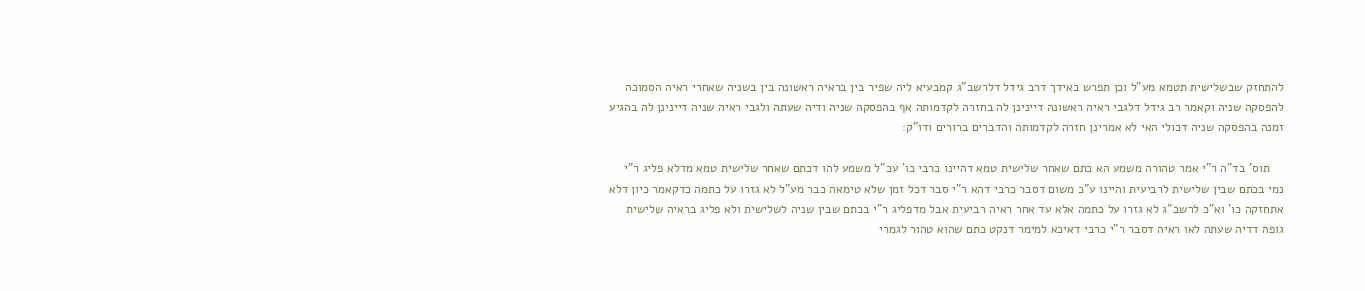להתחזק שבשלישית תטמא מע"ל וכן תפרש באידך דרב גידל דלרשב"ג קמבעיא ליה שפיר בין בראיה ראשונה בין בשניה שאחרי ראיה הסמוכה להפסקה שניה וקאמר רב גידל דלגבי ראיה ראשונה דיינינן לה בחזרה לקדמותה אף בהפסקה שניה ודיה שעתה ולגבי ראיה שניה דיינינן לה בהגיע זמנה בהפסקה שניה דכולי האי לא אמרינן חזרה לקדמותה והדברים ברורים ודו"ק:

    תוס' בד"ה ר"י אמר טהורה משמע הא כתם שאחר שלישית טמא דהיינו כרבי כו' עכ"ל משמע להו דכתם שאחר שלישית טמא מדלא פליג ר"י נמי בכתם שבין שלישית לרביעית והיינו ע"כ משום דסבר כרבי דהא ר"י סבר דכל זמן שלא טימאה כבר מע"ל לא גזרו על כתמה כדקאמר כיון דלא אתחזקה כו' וא"כ לרשב"ג לא גזרו על כתמה אלא עד אחר ראיה רביעית אבל מדפליג ר"י בכתם שבין שניה לשלישית ולא פליג בראיה שלישית גופה דדיה שעתה לאו ראיה דסבר ר"י כרבי דאיכא למימר דנקט כתם שהוא טהור לגמרי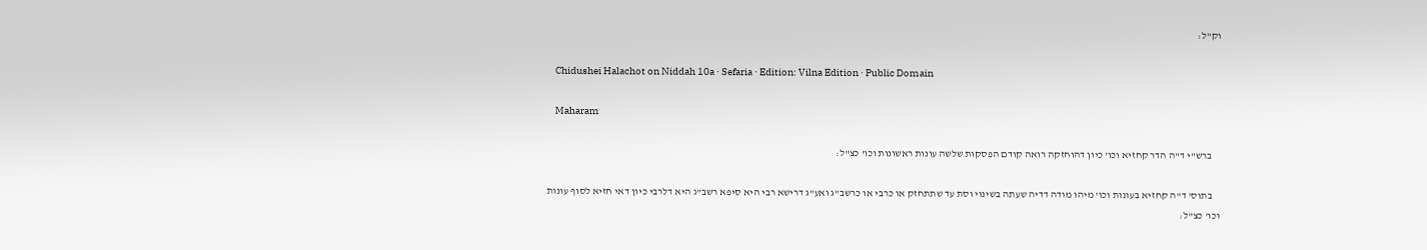וק"ל:

    Chidushei Halachot on Niddah 10a · Sefaria · Edition: Vilna Edition · Public Domain

    Maharam

    ברש"י ד"ה הדר קחזיא וכו' כיון דהוחזקה רואה קודם הפסקות שלשה עונות ראשונות וכו' כצ"ל:

    בתוס' ד"ה קחזיא בעונות וכו' מיהו מודה דדיה שעתה בשינוי וסת עד שתתחזק או כרבי או כרשב"ג ואע"ג דרישא רבי היא סיפא רשב"ג היא דלרבי כיון דאי חזיא לסוף עונות וכו' כצ"ל: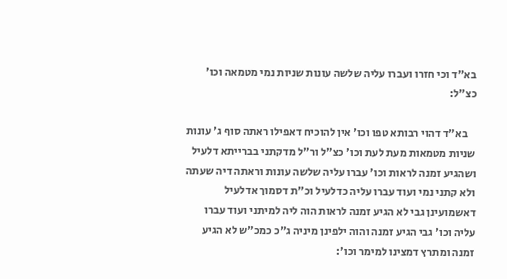בא"ד וכי חזרו ועברו עליה שלשה עונות שניות נמי מטמאה וכו' כצ"ל:

    בא"ד דהוי רבותא טפו וכו' אין להוכיח דאפילו ראתה סוף ג' עונות שניות מטמאות מעת לעת וכו' כצ"ל ור"ל מדקתני בברייתא דלעיל ושהגיע זמנה לראות וכו' עברו עליה שלשה עונות וראתה דיה שעתה ולא קתני נמי ועוד עברו עליה כדלעיל וכ"ת דסמוך אדלעיל דאשמועינן גבי לא הגיע זמנה לראות הוה ליה למיתני ועוד עברו עליה וכו' גבי הגיע זמנה והוה ילפינן מיניה ג"כ כמכ"ש לא הגיע זמנה ומתרץ דמצינו למימר וכו':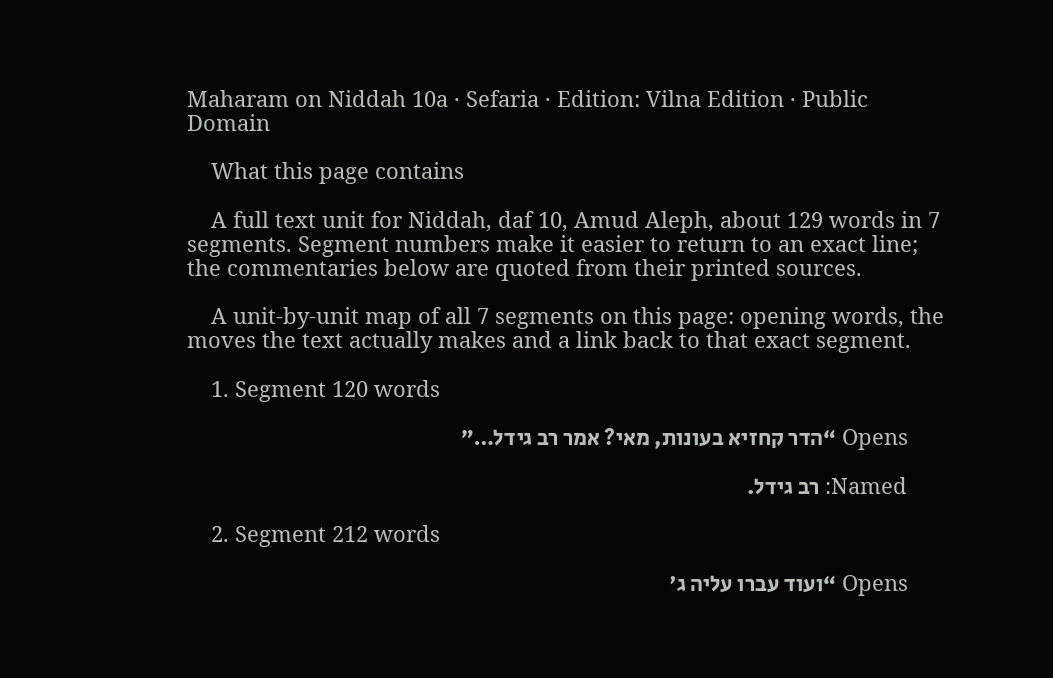Maharam on Niddah 10a · Sefaria · Edition: Vilna Edition · Public Domain

    What this page contains

    A full text unit for Niddah, daf 10, Amud Aleph, about 129 words in 7 segments. Segment numbers make it easier to return to an exact line; the commentaries below are quoted from their printed sources.

    A unit-by-unit map of all 7 segments on this page: opening words, the moves the text actually makes and a link back to that exact segment.

    1. Segment 120 words

      Opens “הדר קחזיא בעונות, מאי? אמר רב גידל…”

      Named: רב גידל.

    2. Segment 212 words

      Opens “ועוד עברו עליה ג'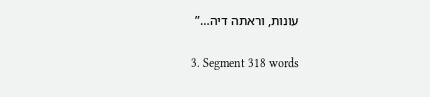עונות, וראתה דיה…”

    3. Segment 318 words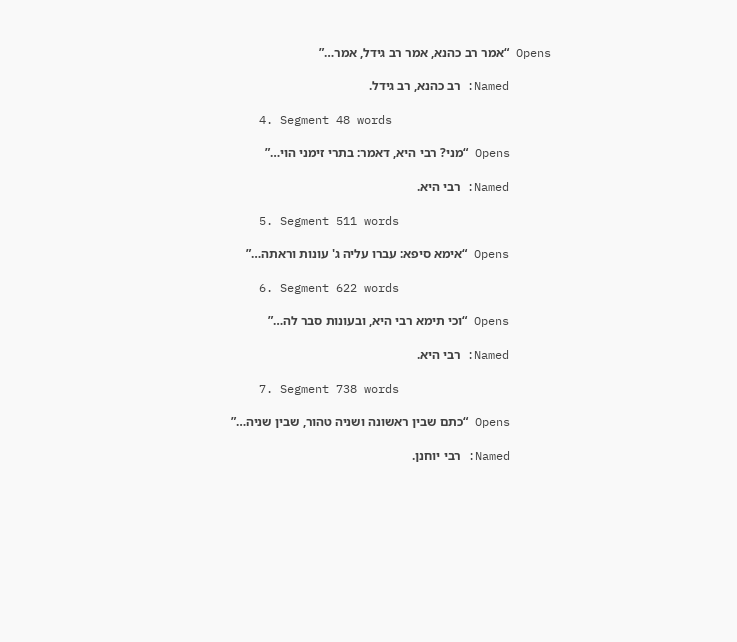Opens “אמר רב כהנא, אמר רב גידל, אמר…”

      Named: רב כהנא, רב גידל.

    4. Segment 48 words

      Opens “מני? רבי היא, דאמר: בתרי זימני הוי…”

      Named: רבי היא.

    5. Segment 511 words

      Opens “אימא סיפא: עברו עליה ג' עונות וראתה…”

    6. Segment 622 words

      Opens “וכי תימא רבי היא, ובעונות סבר לה…”

      Named: רבי היא.

    7. Segment 738 words

      Opens “כתם שבין ראשונה ושניה טהור, שבין שניה…”

      Named: רבי יוחנן.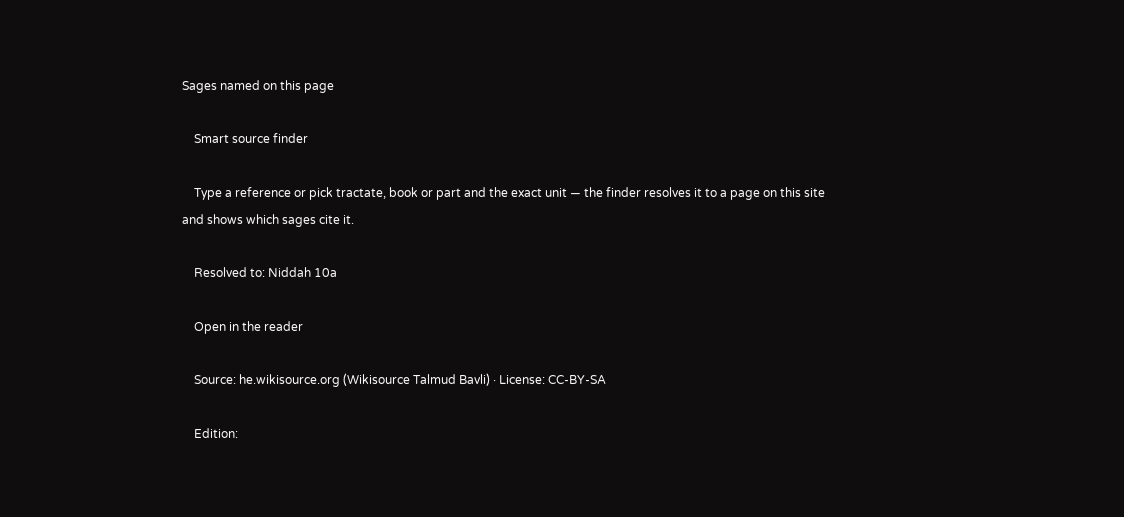Sages named on this page

    Smart source finder

    Type a reference or pick tractate, book or part and the exact unit — the finder resolves it to a page on this site and shows which sages cite it.

    Resolved to: Niddah 10a

    Open in the reader

    Source: he.wikisource.org (Wikisource Talmud Bavli) · License: CC-BY-SA

    Edition: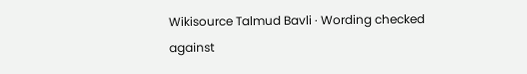Wikisource Talmud Bavli · Wording checked against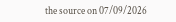the source on 07/09/2026